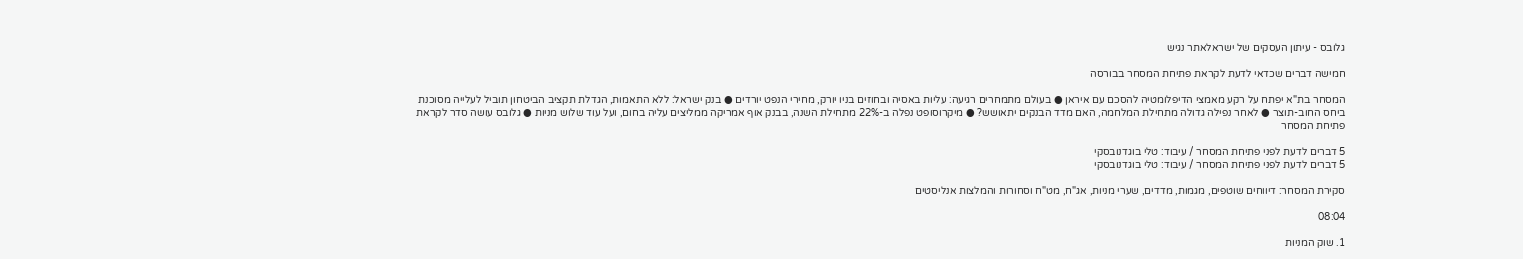גלובס - עיתון העסקים של ישראלאתר נגיש

חמישה דברים שכדאי לדעת לקראת פתיחת המסחר בבורסה

המסחר בת"א יפתח על רקע מאמצי הדיפלומטיה להסכם עם איראן ● בעולם מתמחרים רגיעה: עליות באסיה ובחוזים בניו יורק, מחירי הנפט יורדים ● בנק ישראל: ללא התאמות, הגדלת תקציב הביטחון תוביל לעלייה מסוכנת ביחס החוב-תוצר ● לאחר נפילה גדולה מתחילת המלחמה, האם מדד הבנקים יתאושש? ● מיקרוסופט נפלה ב-22% מתחילת השנה, בבנק אוף אמריקה ממליצים עליה בחום, ועל עוד שלוש מניות ● גלובס עושה סדר לקראת פתיחת המסחר

5 דברים לדעת לפני פתיחת המסחר / עיבוד: טלי בוגדנובסקי
5 דברים לדעת לפני פתיחת המסחר / עיבוד: טלי בוגדנובסקי

סקירת המסחר: דיווחים שוטפים, מגמות, מדדים, שערי מניות, אג"ח, מט"ח וסחורות והמלצות אנליסטים

08:04

1. שוק המניות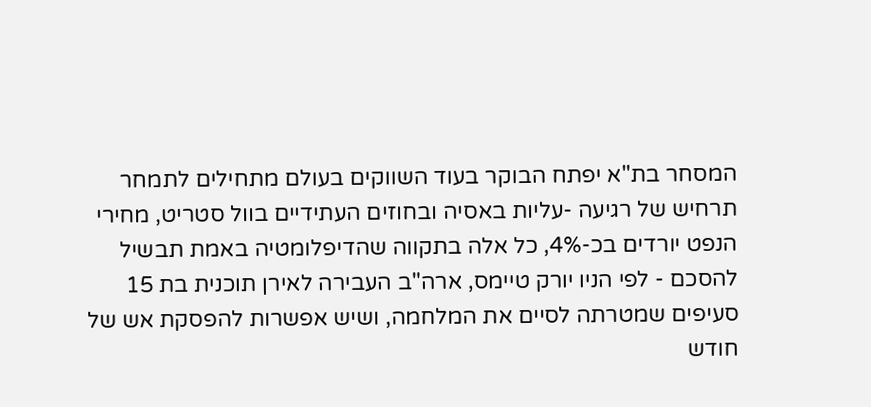המסחר בת"א יפתח הבוקר בעוד השווקים בעולם מתחילים לתמחר תרחיש של רגיעה -עליות באסיה ובחוזים העתידיים בוול סטריט, מחירי הנפט יורדים בכ-4%, כל אלה בתקווה שהדיפלומטיה באמת תבשיל להסכם - לפי הניו יורק טיימס, ארה"ב העבירה לאירן תוכנית בת 15 סעיפים שמטרתה לסיים את המלחמה, ושיש אפשרות להפסקת אש של חודש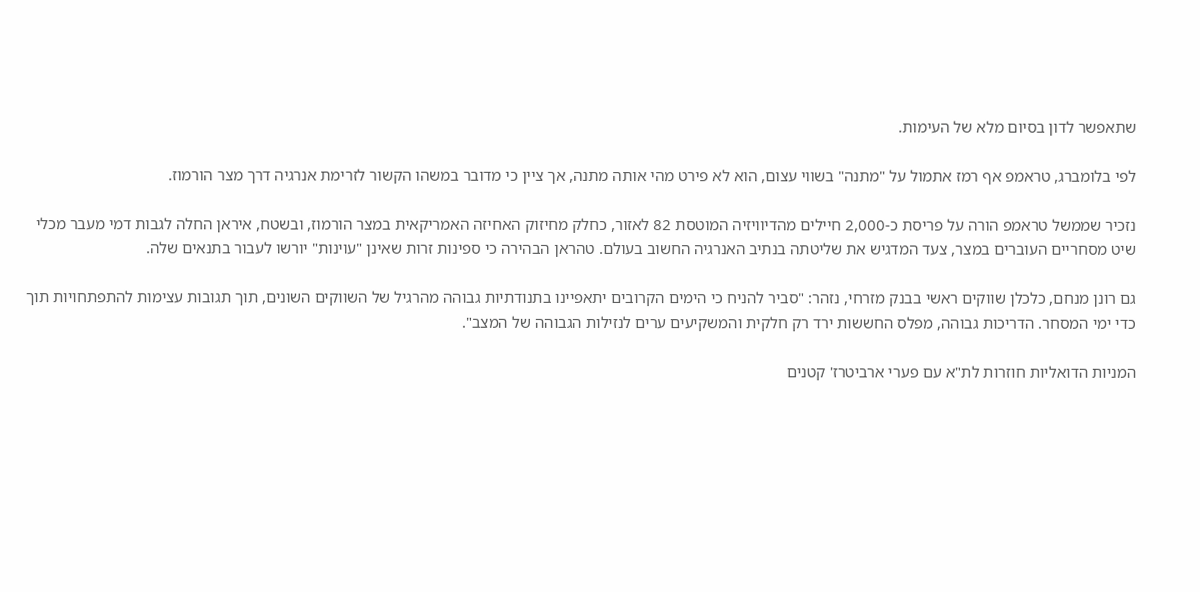שתאפשר לדון בסיום מלא של העימות.

לפי בלומברג, טראמפ אף רמז אתמול על "מתנה" בשווי עצום, הוא לא פירט מהי אותה מתנה, אך ציין כי מדובר במשהו הקשור לזרימת אנרגיה דרך מצר הורמוז.

נזכיר שממשל טראמפ הורה על פריסת כ-2,000 חיילים מהדיוויזיה המוטסת 82 לאזור, כחלק מחיזוק האחיזה האמריקאית במצר הורמוז, ובשטח, איראן החלה לגבות דמי מעבר מכלי שיט מסחריים העוברים במצר, צעד המדגיש את שליטתה בנתיב האנרגיה החשוב בעולם. טהראן הבהירה כי ספינות זרות שאינן "עוינות" יורשו לעבור בתנאים שלה.

גם רונן מנחם, כלכלן שווקים ראשי בבנק מזרחי, נזהר: "סביר להניח כי הימים הקרובים יתאפיינו בתנודתיות גבוהה מהרגיל של השווקים השונים, תוך תגובות עצימות להתפתחויות תוך כדי ימי המסחר. הדריכות גבוהה, מפלס החששות ירד רק חלקית והמשקיעים ערים לנזילות הגבוהה של המצב".

המניות הדואליות חוזרות לת"א עם פערי ארביטרז' קטנים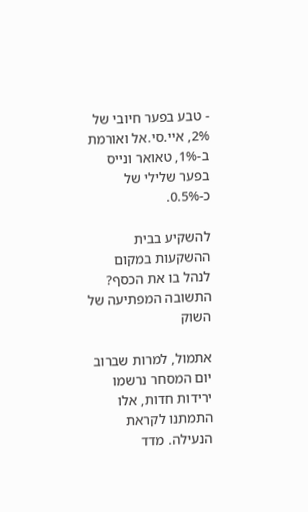- טבע בפער חיובי של 2%, איי.סי.אל ואורמת ב-1%, טאואר ונייס בפער שלילי של כ-0.5%.

להשקיע בבית ההשקעות במקום לנהל בו את הכסף? התשובה המפתיעה של השוק

אתמול, למרות שברוב יום המסחר נרשמו ירידות חדות, אלו התמתנו לקראת הנעילה. מדד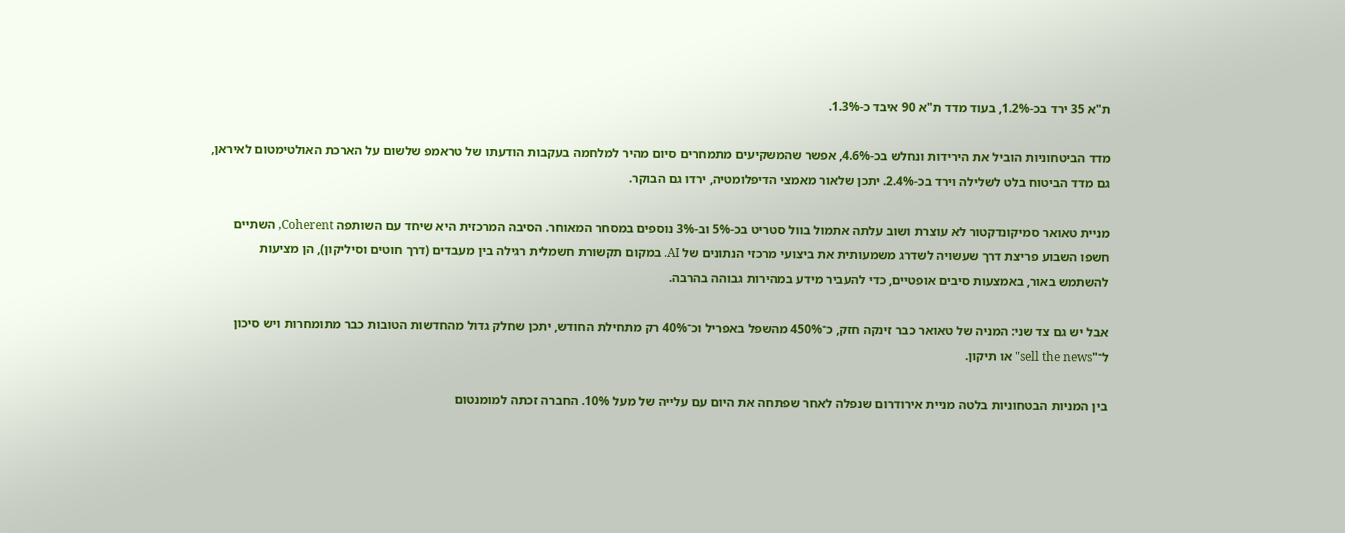ת"א 35 ירד בכ-1.2%, בעוד מדד ת"א 90 איבד כ-1.3%.

מדד הביטחוניות הוביל את הירידות ונחלש בכ-4.6%, אפשר שהמשקיעים מתמחרים סיום מהיר למלחמה בעקבות הודעתו של טראמפ שלשום על הארכת האולטימטום לאיראן, גם מדד הביטוח בלט לשלילה וירד בכ-2.4%. יתכן שלאור מאמצי הדיפלומטיה, ירדו גם הבוקר.

מניית טאואר סמיקונדקטור לא עוצרת ושוב עלתה אתמול בוול סטריט בכ-5% וב-3% נוספים במסחר המאוחר. הסיבה המרכזית היא שיחד עם השותפה Coherent, השתיים חשפו השבוע פריצת דרך שעשויה לשדרג משמעותית את ביצועי מרכזי הנתונים של AI. במקום תקשורת חשמלית רגילה בין מעבדים (דרך חוטים וסיליקון), הן מציעות להשתמש באור, באמצעות סיבים אופטיים, כדי להעביר מידע במהירות גבוהה בהרבה.

אבל יש גם צד שני: המניה של טאואר כבר זינקה חזק, כ־450% מהשפל באפריל וכ־40% רק מתחילת החודש, יתכן שחלק גדול מהחדשות הטובות כבר מתומחרות ויש סיכון ל־"sell the news" או תיקון.

בין המניות הבטחוניות בלטה מניית אירודרום שנפלה לאחר שפתחה את היום עם עלייה של מעל 10%. החברה זכתה למומנטום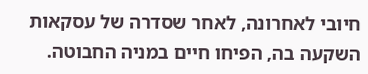חיובי לאחרונה, לאחר שסדרה של עסקאות השקעה בה, הפיחו חיים במניה החבוטה.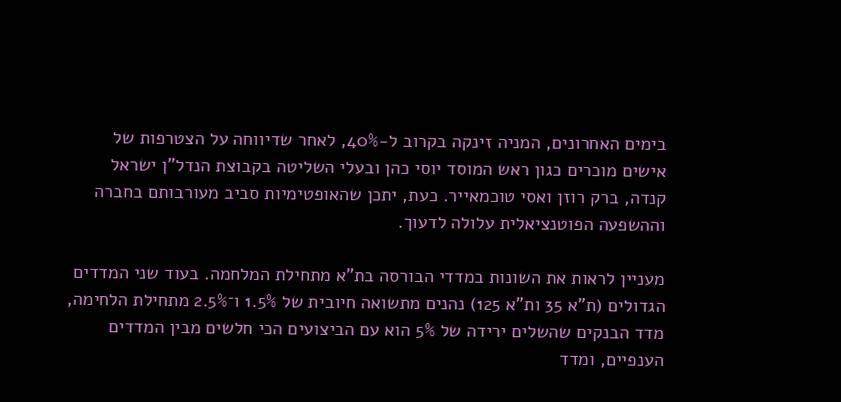בימים האחרונים, המניה זינקה בקרוב ל-40%, לאחר שדיווחה על הצטרפות של אישים מוכרים כגון ראש המוסד יוסי כהן ובעלי השליטה בקבוצת הנדל"ן ישראל קנדה, ברק רוזן ואסי טוכמאייר. כעת, יתכן שהאופטימיות סביב מעורבותם בחברה וההשפעה הפוטנציאלית עלולה לדעוך.

מעניין לראות את השונות במדדי הבורסה בת"א מתחילת המלחמה. בעוד שני המדדים הגדולים (ת"א 35 ות"א 125) נהנים מתשואה חיובית של 1.5% ו־2.5% מתחילת הלחימה, מדד הבנקים שהשלים ירידה של 5% הוא עם הביצועים הכי חלשים מבין המדדים הענפיים, ומדד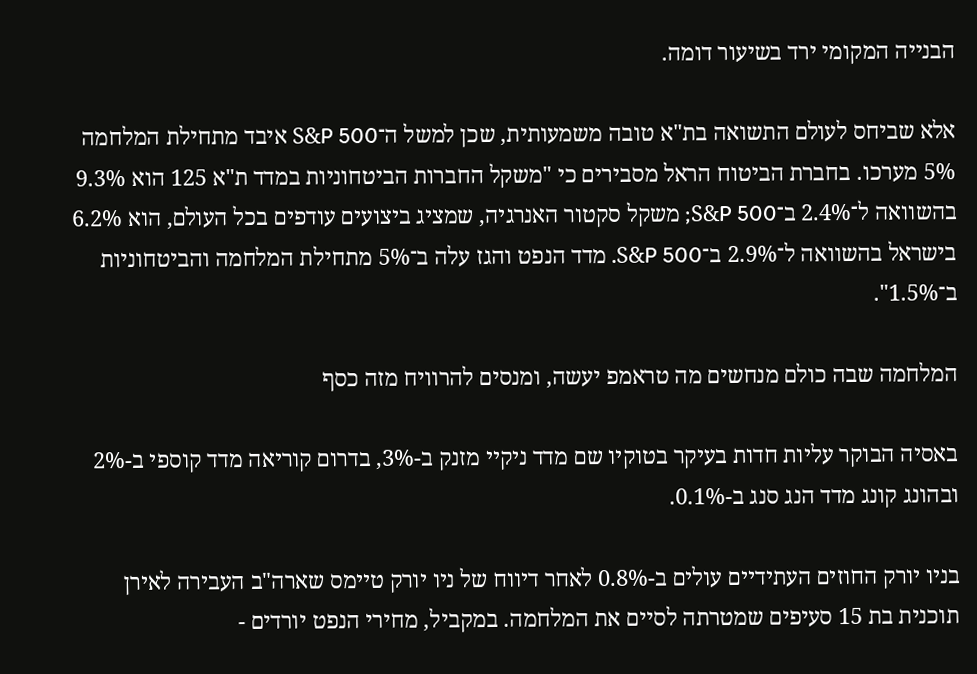הבנייה המקומי ירד בשיעור דומה.

אלא שביחס לעולם התשואה בת"א טובה משמעותית, שכן למשל ה־S&P 500 איבד מתחילת המלחמה 5% מערכו. בחברת הביטוח הראל מסבירים כי "משקל החברות הביטחוניות במדד ת"א 125 הוא 9.3% בהשוואה ל־2.4% ב־S&P 500; משקל סקטור האנרגיה, שמציג ביצועים עודפים בכל העולם, הוא 6.2% בישראל בהשוואה ל־2.9% ב־S&P 500. מדד הנפט והגז עלה ב־5% מתחילת המלחמה והביטחוניות ב־1.5%".

המלחמה שבה כולם מנחשים מה טראמפ יעשה, ומנסים להרוויח מזה כסף

באסיה הבוקר עליות חדות בעיקר בטוקיו שם מדד ניקיי מזנק ב-3%, בדרום קוריאה מדד קוספי ב-2% ובהונג קונג מדד הנג סנג ב-0.1%.

בניו יורק החוזים העתידיים עולים ב-0.8% לאחר דיווח של ניו יורק טיימס שארה"ב העבירה לאירן תוכנית בת 15 סעיפים שמטרתה לסיים את המלחמה. במקביל, מחירי הנפט יורדים -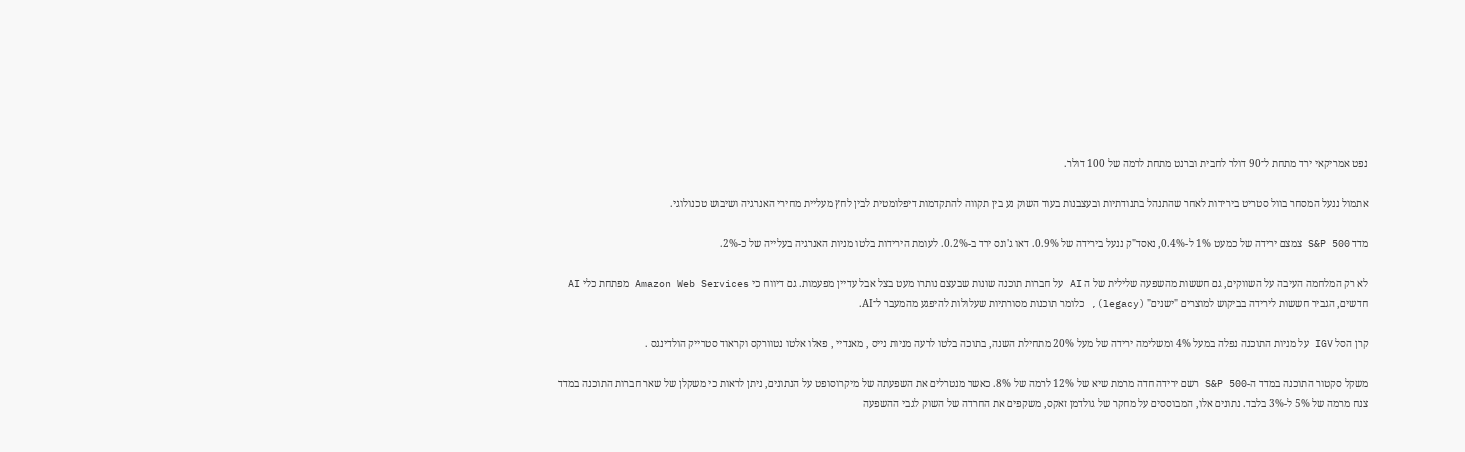נפט אמריקאי ירד מתחת ל־90 דולר לחבית וברנט מתחת לרמה של 100 דולר.

אתמול ננעל המסחר בוול סטריט בירידות לאחר שהתנהל בתנודתיות ובעצבנות בעוד השוק נע בין תקווה להתקדמות דיפלומטית לבין לחץ מעליית מחירי האנרגיה ושיבוש טכנולוגי.

מדד S&P 500 צמצם ירידה של כמעט 1% ל-0.4%, נאסד"ק ננעל בירידה של 0.9%. דאו ג'ונס ירד ב-0.2%. לעומת הירידות בלטו מניות האנרגיה בעלייה של כ-2%.

לא רק המלחמה העיבה על השווקים, גם חששות מהשפעה שלילית של ה AI על חברות תוכנה שונות שבעצם נותרו מעט בצל אבל עדיין מפעמות. גם דיווח כי Amazon Web Services מפתחת כלי AI חדשים, הגביר חששות לירידה בביקוש למוצרים "ישנים" (legacy), כלומר תוכנות מסורתיות שעלולות להיפגע מהמעבר ל־AI.

קרן הסל IGV על מניות התוכנה נפלה במעל 4% ומשלימה ירידה של מעל 20% מתחילת השנה, בתוכה בלטו לרעה מניות נייס , מאנדיי , פאלו אלטו נטוורקס וקראוד סטרייק הולדינגס .

משקל סקטור התוכנה במדד ה-S&P 500 רשם ירידה חדה מרמת שיא של 12% לרמה של 8%. כאשר מנטרלים את השפעתה של מיקרוסופט על הנתונים, ניתן לראות כי משקלן של שאר חברות התוכנה במדד צנח מרמה של 5% ל-3% בלבד. נתונים אלו, המבוססים על מחקר של גולדמן זאקס, משקפים את החרדה של השוק לגבי ההשפעה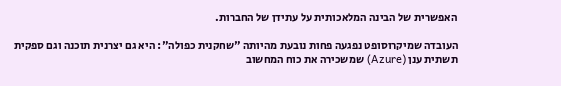האפשרית של הבינה המלאכותית על עתידן של החברות.

העובדה שמיקרוסופט נפגעה פחות נובעת מהיותה "שחקנית כפולה": היא גם יצרנית תוכנה וגם ספקית תשתית ענן (Azure) שמשכירה את כוח המחשוב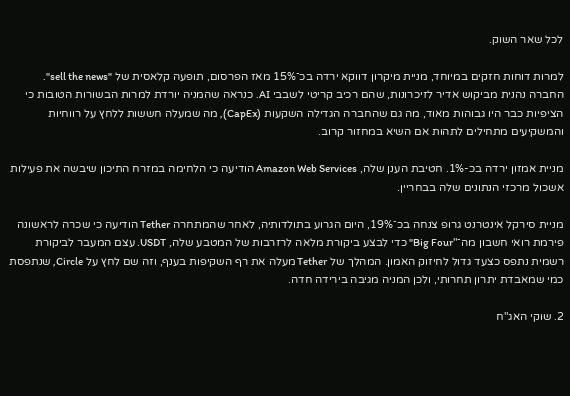לכל שאר השוק.

למרות דוחות חזקים במיוחד, מניית מיקרון דווקא ירדה בכ־15% מאז הפרסום, תופעה קלאסית של "sell the news". החברה נהנית מביקוש אדיר לזיכרונות, שהם רכיב קריטי לשבבי AI. כנראה שהמניה יורדת למרות הבשורות הטובות כי הציפיות כבר היו גבוהות מאוד, מה גם שהחברה הגדילה השקעות (CapEx), מה שמעלה חששות ללחץ על רווחיות והמשקיעים מתחילים לתהות אם השיא במחזור קרוב.

מניית אמזון ירדה בכ-1%. חטיבת הענן שלה, Amazon Web Services הודיעה כי הלחימה במזרח התיכון שיבשה את פעילות אשכול מרכזי הנתונים שלה בבחריין.

מניית סירקל אינטרנט גרופ צנחה בכ־19%, היום הגרוע בתולדותיה, לאחר שהמתחרה Tether הודיעה כי שכרה לראשונה פירמת רואי חשבון מה־"Big Four" כדי לבצע ביקורת מלאה לרזרבות של המטבע שלה, USDT. עצם המעבר לביקורת רשמית נתפס כצעד גדול לחיזוק האמון. המהלך של Tether מעלה את רף השקיפות בענף, וזה שם לחץ על Circle, שנתפסת כמי שמאבדת יתרון תחרותי, ולכן המניה מגיבה בירידה חדה.

2. שוקי האג"ח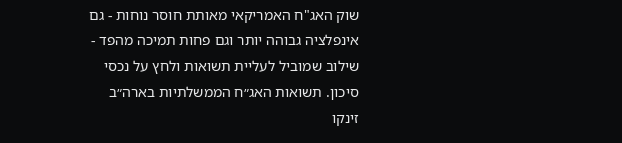שוק האג"ח האמריקאי מאותת חוסר נוחות - גם אינפלציה גבוהה יותר וגם פחות תמיכה מהפד - שילוב שמוביל לעליית תשואות ולחץ על נכסי סיכון. תשואות האג״ח הממשלתיות בארה״ב זינקו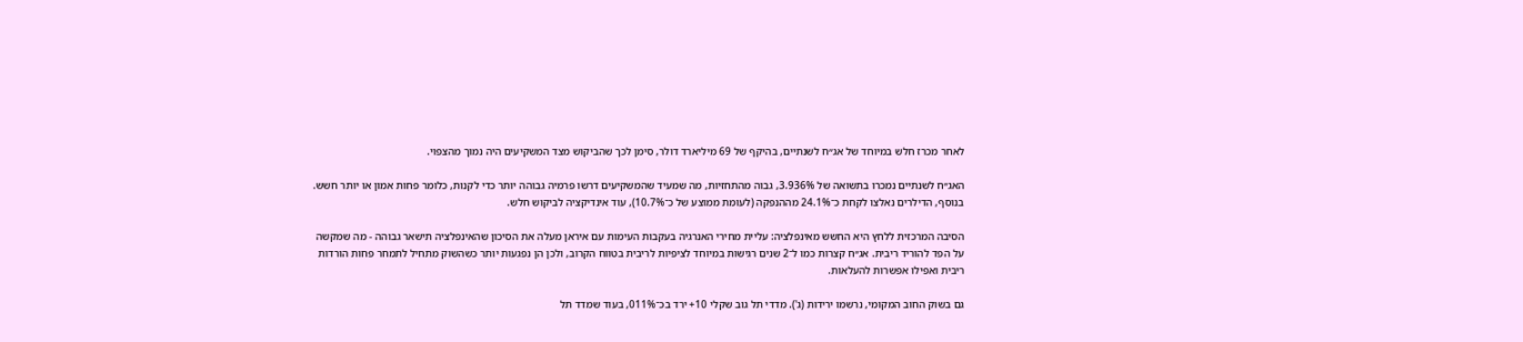לאחר מכרז חלש במיוחד של אג״ח לשנתיים, בהיקף של 69 מיליארד דולר, סימן לכך שהביקוש מצד המשקיעים היה נמוך מהצפוי.

האג״ח לשנתיים נמכרו בתשואה של 3.936%, גבוה מהתחזיות, מה שמעיד שהמשקיעים דרשו פרמיה גבוהה יותר כדי לקנות, כלומר פחות אמון או יותר חשש. בנוסף, הדילרים נאלצו לקחת כ־24.1% מההנפקה (לעומת ממוצע של כ־10.7%), עוד אינדיקציה לביקוש חלש.

הסיבה המרכזית ללחץ היא החשש מאינפלציה: עליית מחירי האנרגיה בעקבות העימות עם איראן מעלה את הסיכון שהאינפלציה תישאר גבוהה - מה שמקשה על הפד להוריד ריבית. אג״ח קצרות כמו ל־2 שנים רגישות במיוחד לציפיות לריבית בטווח הקרוב, ולכן הן נפגעות יותר כשהשוק מתחיל לתמחר פחות הורדות ריבית ואפילו אפשרות להעלאות.

גם בשוק החוב המקומי, נרשמו ירידות (ג'). מדדי תל גוב שקלי 10+ ירד בכ־011%, בעוד שמדד תל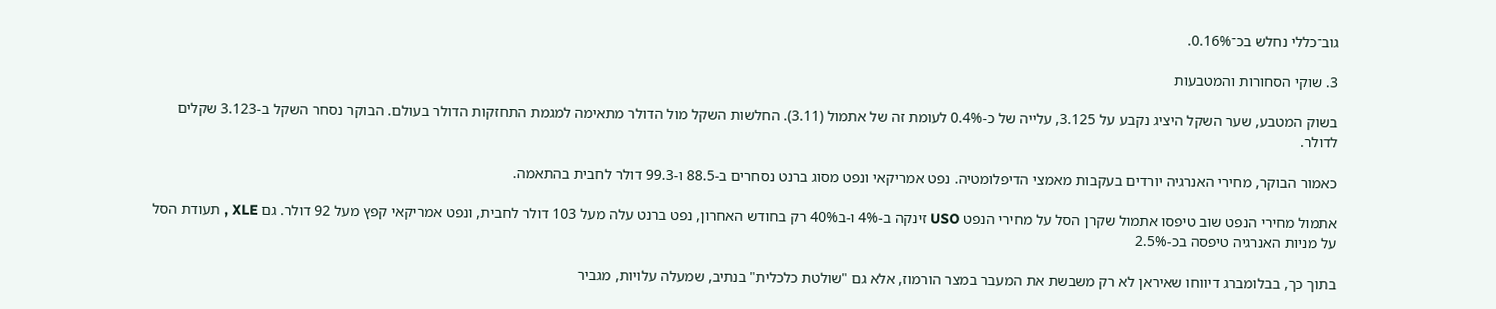גוב־כללי נחלש בכ־0.16%.

3. שוקי הסחורות והמטבעות

בשוק המטבע, שער השקל היציג נקבע על 3.125, עלייה של כ-0.4% לעומת זה של אתמול (3.11). החלשות השקל מול הדולר מתאימה למגמת התחזקות הדולר בעולם. הבוקר נסחר השקל ב-3.123 שקלים לדולר.

כאמור הבוקר, מחירי האנרגיה יורדים בעקבות מאמצי הדיפלומטיה. נפט אמריקאי ונפט מסוג ברנט נסחרים ב-88.5 ו-99.3 דולר לחבית בהתאמה.

אתמול מחירי הנפט שוב טיפסו אתמול שקרן הסל על מחירי הנפט USO זינקה ב-4% ו-ב40% רק בחודש האחרון, נפט ברנט עלה מעל 103 דולר לחבית, ונפט אמריקאי קפץ מעל 92 דולר. גם XLE , תעודת הסל על מניות האנרגיה טיפסה בכ-2.5%

בתוך כך, בבלומברג דיווחו שאיראן לא רק משבשת את המעבר במצר הורמוז, אלא גם "שולטת כלכלית" בנתיב, שמעלה עלויות, מגביר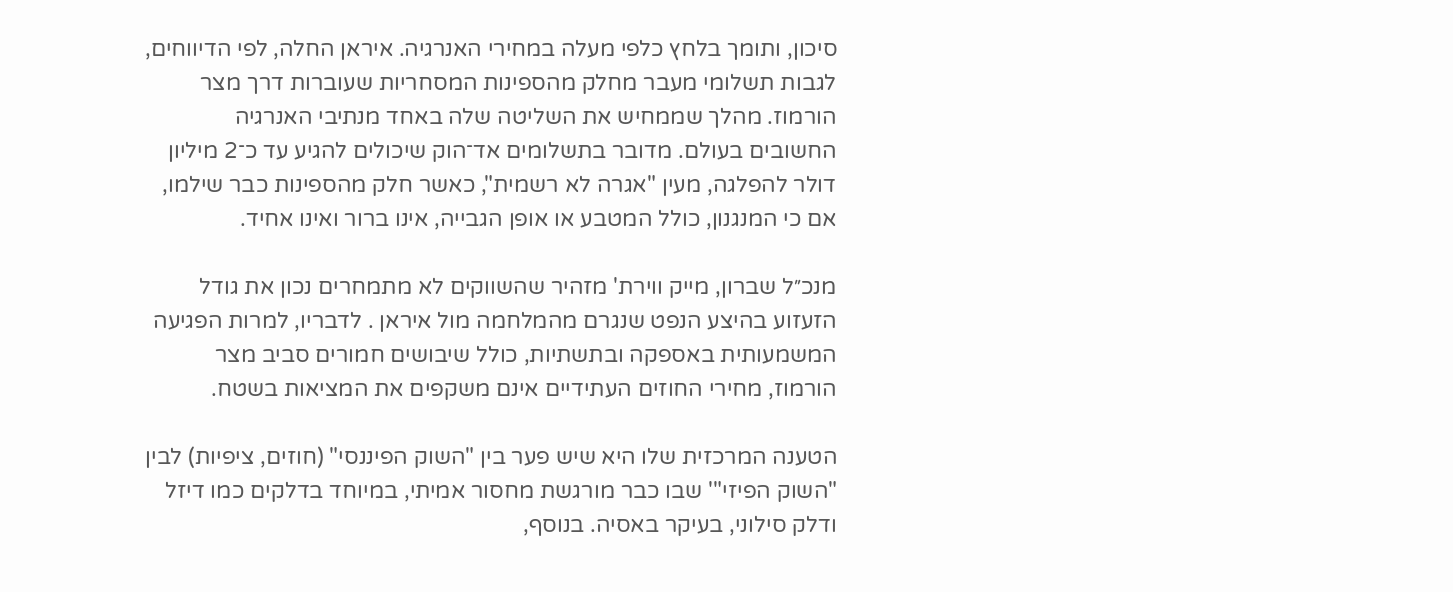סיכון, ותומך בלחץ כלפי מעלה במחירי האנרגיה. איראן החלה, לפי הדיווחים, לגבות תשלומי מעבר מחלק מהספינות המסחריות שעוברות דרך מצר הורמוז. מהלך שממחיש את השליטה שלה באחד מנתיבי האנרגיה החשובים בעולם. מדובר בתשלומים אד־הוק שיכולים להגיע עד כ־2 מיליון דולר להפלגה, מעין "אגרה לא רשמית", כאשר חלק מהספינות כבר שילמו, אם כי המנגנון, כולל המטבע או אופן הגבייה, אינו ברור ואינו אחיד.

מנכ״ל שברון, מייק ווירת' מזהיר שהשווקים לא מתמחרים נכון את גודל הזעזוע בהיצע הנפט שנגרם מהמלחמה מול איראן . לדבריו, למרות הפגיעה המשמעותית באספקה ובתשתיות, כולל שיבושים חמורים סביב מצר הורמוז, מחירי החוזים העתידיים אינם משקפים את המציאות בשטח.

הטענה המרכזית שלו היא שיש פער בין "השוק הפיננסי" (חוזים, ציפיות) לבין "השוק הפיזי"' שבו כבר מורגשת מחסור אמיתי, במיוחד בדלקים כמו דיזל ודלק סילוני, בעיקר באסיה. בנוסף,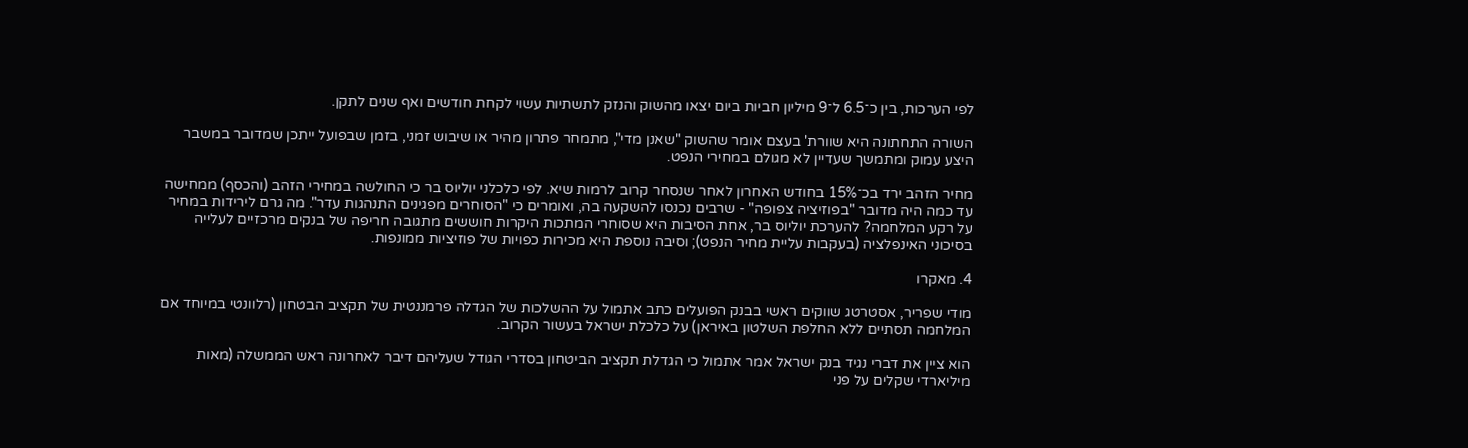לפי הערכות, בין כ־6.5 ל־9 מיליון חביות ביום יצאו מהשוק והנזק לתשתיות עשוי לקחת חודשים ואף שנים לתקן.

השורה התחתונה היא שוורת' בעצם אומר שהשוק "שאנן מדי", מתמחר פתרון מהיר או שיבוש זמני, בזמן שבפועל ייתכן שמדובר במשבר היצע עמוק ומתמשך שעדיין לא מגולם במחירי הנפט.

מחיר הזהב ירד בכ־15% בחודש האחרון לאחר שנסחר קרוב לרמות שיא. לפי כלכלני יוליוס בר כי החולשה במחירי הזהב (והכסף) ממחישה עד כמה היה מדובר "בפוזיציה צפופה" - שרבים נכנסו להשקעה בה, ואומרים כי "הסוחרים מפגינים התנהגות עדר". מה גרם לירידות במחיר על רקע המלחמה? להערכת יוליוס בר, אחת הסיבות היא שסוחרי המתכות היקרות חוששים מתגובה חריפה של בנקים מרכזיים לעלייה בסיכוני האינפלציה (בעקבות עליית מחיר הנפט); וסיבה נוספת היא מכירות כפויות של פוזיציות ממונפות.

4. מאקרו

מודי שפריר, אסטרטג שווקים ראשי בבנק הפועלים כתב אתמול על ההשלכות של הגדלה פרמננטית של תקציב הבטחון (רלוונטי במיוחד אם המלחמה תסתיים ללא החלפת השלטון באיראן) על כלכלת ישראל בעשור הקרוב.

הוא ציין את דברי נגיד בנק ישראל אמר אתמול כי הגדלת תקציב הביטחון בסדרי הגודל שעליהם דיבר לאחרונה ראש הממשלה (מאות מיליארדי שקלים על פני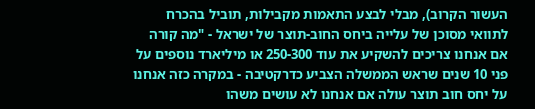העשור הקרוב), מבלי לבצע התאמות מקבילות, תוביל בהכרח לתוואי מסוכן של עלייה ביחס החוב-תוצר של ישראל - "מה קורה אם אנחנו צריכים להשקיע את עוד 250-300 או מיליארד נוספים על פני 10 שנים שראש הממשלה הצביע כדרקטיבה - במקרה כזה אנחנו על יחס חוב תוצר עולה אם אנחנו לא עושים משהו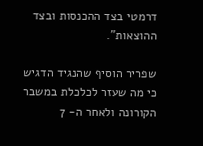דרמטי בצד ההכנסות ובצד ההוצאות".

שפריר הוסיף שהנגיד הדגיש כי מה שעזר לכלכלת במשבר הקורונה ולאחר ה- 7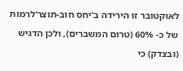לאוקטובר זו הירידה ב'יחס חוב-תוצר'לרמות של כ- 60% (טרום המשברים), ולכן הדגיש (ובצדק) כי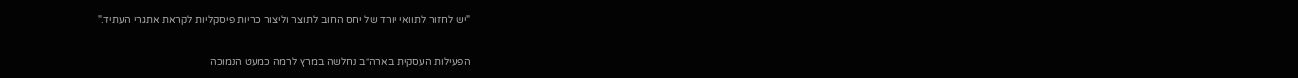"יש לחזור לתוואי יורד של יחס החוב לתוצר וליצור כריות פיסקליות לקראת אתגרי העתיד."

הפעילות העסקית בארה״ב נחלשה במרץ לרמה כמעט הנמוכה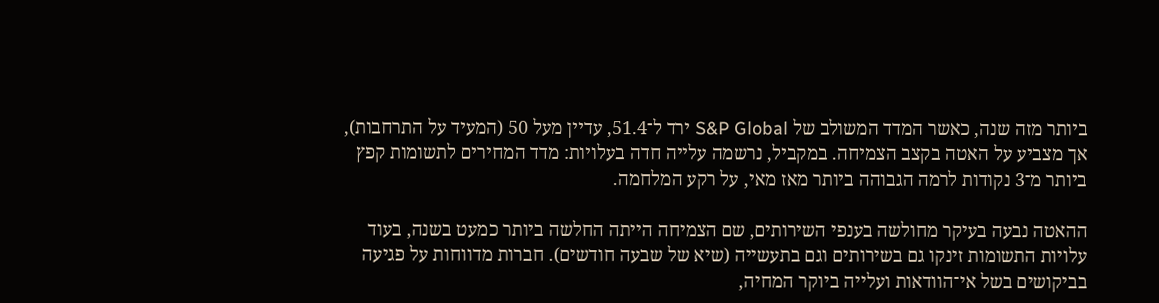ביותר מזה שנה, כאשר המדד המשולב של S&P Global ירד ל־51.4, עדיין מעל 50 (המעיד על התרחבות), אך מצביע על האטה בקצב הצמיחה. במקביל, נרשמה עלייה חדה בעלויות: מדד המחירים לתשומות קפץ ביותר מ־3 נקודות לרמה הגבוהה ביותר מאז מאי, על רקע המלחמה.

ההאטה נבעה בעיקר מחולשה בענפי השירותים, שם הצמיחה הייתה החלשה ביותר כמעט בשנה, בעוד עלויות התשומות זינקו גם בשירותים וגם בתעשייה (שיא של שבעה חודשים). חברות מדווחות על פגיעה בביקושים בשל אי־הוודאות ועלייה ביוקר המחיה,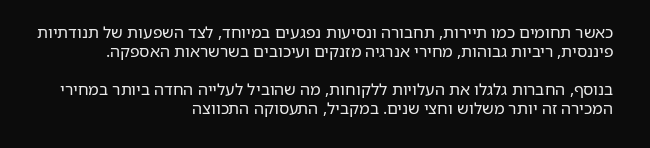כאשר תחומים כמו תיירות, תחבורה ונסיעות נפגעים במיוחד, לצד השפעות של תנודתיות פיננסית, ריביות גבוהות, מחירי אנרגיה מזנקים ועיכובים בשרשראות האספקה.

בנוסף, החברות גלגלו את העלויות ללקוחות, מה שהוביל לעלייה החדה ביותר במחירי המכירה זה יותר משלוש וחצי שנים. במקביל, התעסוקה התכווצה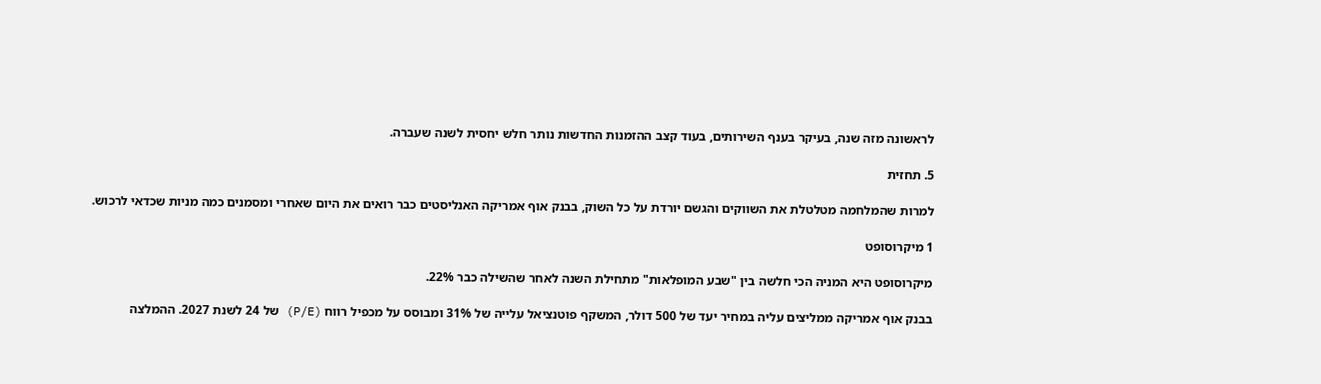לראשונה מזה שנה, בעיקר בענף השירותים, בעוד קצב ההזמנות החדשות נותר חלש יחסית לשנה שעברה.

5. תחזית

למרות שהמלחמה מטלטלת את השווקים והגשם יורדת על כל השוק, בבנק אוף אמריקה האנליסטים כבר רואים את היום שאחרי ומסמנים כמה מניות שכדאי לרכוש.

1 מיקרוסופט

מיקרוסופט היא המניה הכי חלשה בין "שבע המופלאות" מתחילת השנה לאחר שהשילה כבר 22%.

בבנק אוף אמריקה ממליצים עליה במחיר יעד של 500 דולר, המשקף פוטנציאל עלייה של 31% ומבוסס על מכפיל רווח (P/E) של 24 לשנת 2027. ההמלצה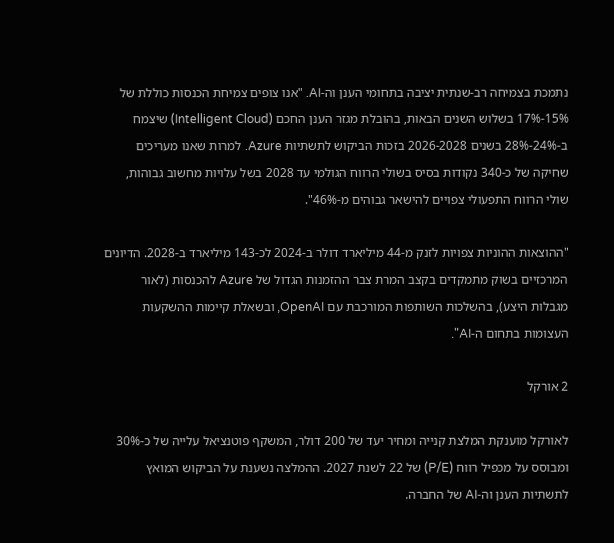נתמכת בצמיחה רב-שנתית יציבה בתחומי הענן וה-AI. "אנו צופים צמיחת הכנסות כוללת של 15%-17% בשלוש השנים הבאות, בהובלת מגזר הענן החכם (Intelligent Cloud) שיצמח ב-24%-28% בשנים 2026-2028 בזכות הביקוש לתשתיות Azure. למרות שאנו מעריכים שחיקה של כ-340 נקודות בסיס בשולי הרווח הגולמי עד 2028 בשל עלויות מחשוב גבוהות, שולי הרווח התפעולי צפויים להישאר גבוהים מ-46%".

"ההוצאות ההוניות צפויות לזנק מ-44 מיליארד דולר ב-2024 לכ-143 מיליארד ב-2028. הדיונים המרכזיים בשוק מתמקדים בקצב המרת צבר ההזמנות הגדול של Azure להכנסות (לאור מגבלות היצע), בהשלכות השותפות המורכבת עם OpenAI, ובשאלת קיימות ההשקעות העצומות בתחום ה-AI".

2 אורקל

לאורקל מוענקת המלצת קנייה ומחיר יעד של 200 דולר, המשקף פוטנציאל עלייה של כ-30% ומבוסס על מכפיל רווח (P/E) של 22 לשנת 2027. ההמלצה נשענת על הביקוש המואץ לתשתיות הענן וה-AI של החברה.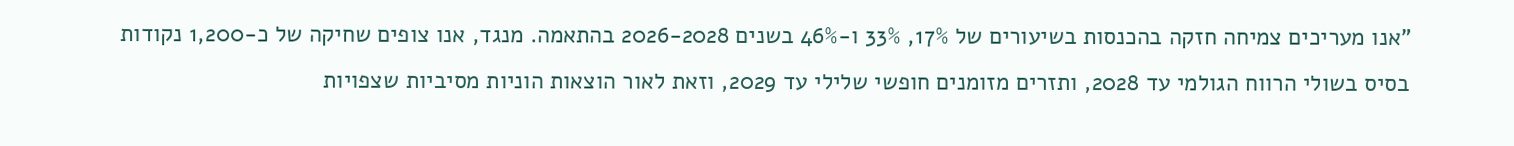"אנו מעריכים צמיחה חזקה בהכנסות בשיעורים של 17%, 33% ו-46% בשנים 2026-2028 בהתאמה. מנגד, אנו צופים שחיקה של כ-1,200 נקודות בסיס בשולי הרווח הגולמי עד 2028, ותזרים מזומנים חופשי שלילי עד 2029, וזאת לאור הוצאות הוניות מסיביות שצפויות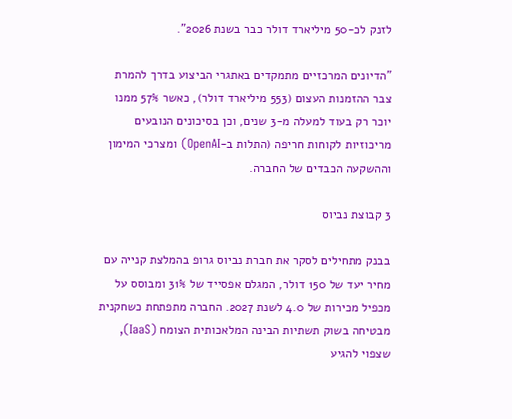לזנק לכ-50 מיליארד דולר כבר בשנת 2026".

"הדיונים המרכזיים מתמקדים באתגרי הביצוע בדרך להמרת צבר ההזמנות העצום (553 מיליארד דולר), כאשר 57% ממנו יוכר רק בעוד למעלה מ-3 שנים, וכן בסיכונים הנובעים מריכוזיות לקוחות חריפה (התלות ב-OpenAI) ומצרכי המימון וההשקעה הכבדים של החברה.

3 קבוצת נביוס

בבנק מתחילים לסקר את חברת נביוס גרופ בהמלצת קנייה עם מחיר יעד של 150 דולר, המגלם אפסייד של 31% ומבוסס על מכפיל מכירות של 4.0 לשנת 2027. החברה מתפתחת כשחקנית מבטיחה בשוק תשתיות הבינה המלאכותית הצומח (IaaS), שצפוי להגיע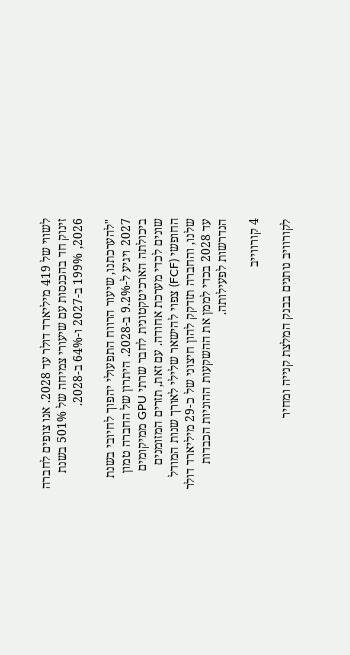לשווי של 419 מיליארד דולר עד 2028. אנו צופים לחברה זינוק חד בהכנסות עם שיעורי צמיחה של 501% בשנת 2026, 199% ב-2027 ו-64% ב-2028.

"להערכתנו, שיעור הרווח התפעולי יהפוך לחיובי בשנת 2027 ויגיע ל-9.2% ב-2028. היתרון של החברה טמון ביכולתה הארכיטקטונית לחבר שרתי GPU ממיקומים שונים לכדי מערכת אחודה. עם זאת, תזרים המזומנים החופשי (FCF) צפוי להישאר שלילי לאורך שנות המודל שלנו, והחברה תזדקק להון חיצוני של כ-29 מיליארד דולר עד 2028 בכדי לממן את ההשקעות ההוניות הכבדות הנדרשות לפעילותה.

4 קורווייב

לקורוויב נותנים בבנק המלצת קנייה ומחיר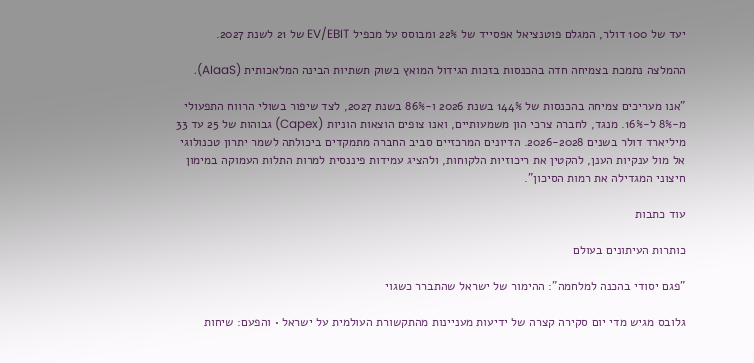יעד של 100 דולר, המגלם פוטנציאל אפסייד של 22% ומבוסס על מכפיל EV/EBIT של 21 לשנת 2027.

ההמלצה נתמכת בצמיחה חדה בהכנסות בזכות הגידול המואץ בשוק תשתיות הבינה המלאכותית (AIaaS).

"אנו מעריכים צמיחה בהכנסות של 144% בשנת 2026 ו-86% בשנת 2027, לצד שיפור בשולי הרווח התפעולי מ-8% ל-16%. מנגד, לחברה צרכי הון משמעותיים, ואנו צופים הוצאות הוניות (Capex) גבוהות של 25 עד 33 מיליארד דולר בשנים 2026-2028. הדיונים המרכזיים סביב החברה מתמקדים ביכולתה לשמר יתרון טכנולוגי אל מול ענקיות הענן, להקטין את ריכוזיות הלקוחות, ולהציג עמידות פיננסית למרות התלות העמוקה במימון חיצוני המגדילה את רמות הסיכון".

עוד כתבות

כותרות העיתונים בעולם

"פגם יסודי בהכנה למלחמה": ההימור של ישראל שהתברר כשגוי

גלובס מגיש מדי יום סקירה קצרה של ידיעות מעניינות מהתקשורת העולמית על ישראל • והפעם: שיחות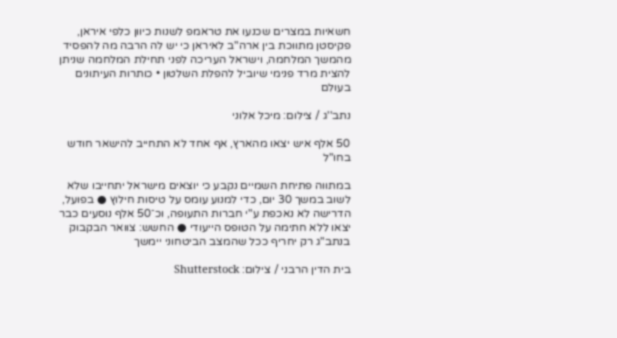חשאיות במצרים שכנעו את טראמפ לשנות כיוון כלפי איראן, פקיסטן מתווכת בין ארה"ב לאיראן כי יש לה הרבה מה להפסיד מהמשך המלחמה, וישראל העריכה לפני תחילת המלחמה שניתן להצית מרד פנימי שיוביל להפלת השלטון • כותרות העיתונים בעולם

נתב''ג / צילום: מיכל אלוני

50 אלף איש יצאו מהארץ, אף אחד לא התחייב להישאר חודש בחו"ל

במתווה פתיחת השמיים נקבע כי יוצאים מישראל יתחייבו שלא לשוב במשך 30 יום, כדי למנוע עומס על טיסות חילוץ ● בפועל, הדרישה לא נאכפת ע"י חברות התעופה, וכ־50 אלף נוסעים כבר יצאו ללא חתימה על הטופס הייעודי ● החשש: צוואר הבקבוק בנתב"ג רק יחריף ככל שהמצב הביטחוני יימשך

בית הדין הרבני / צילום: Shutterstock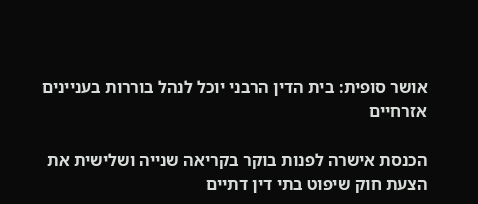אושר סופית: בית הדין הרבני יוכל לנהל בוררות בעניינים אזרחיים

הכנסת אישרה לפנות בוקר בקריאה שנייה ושלישית את הצעת חוק שיפוט בתי דין דתיים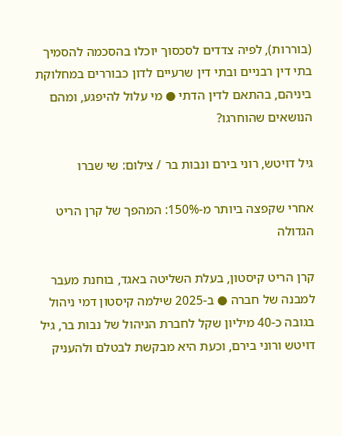(בוררות), לפיה צדדים לסכסוך יוכלו בהסכמה להסמיך בתי דין רבניים ובתי דין שרעיים לדון כבוררים במחלוקת ביניהם, בהתאם לדין הדתי ● מי עלול להיפגע, ומהם הנושאים שהוחרגו?

גיל דויטש, רוני בירם ונבות בר / צילום: שי שברו

אחרי שקפצה ביותר מ-150%: המהפך של קרן הריט הגדולה

קרן הריט קיסטון, בעלת השליטה באגד, בוחנת מעבר למבנה של חברה ● ב-2025 שילמה קיסטון דמי ניהול בגובה כ-40 מיליון שקל לחברת הניהול של נבות בר, גיל דויטש ורוני בירם, וכעת היא מבקשת לבטלם ולהעניק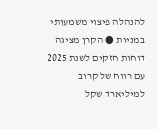להנהלה פיצוי משמעותי במניות ● הקרן מציגה דוחות חזקים לשנת 2025 עם רווח של קרוב למיליארד שקל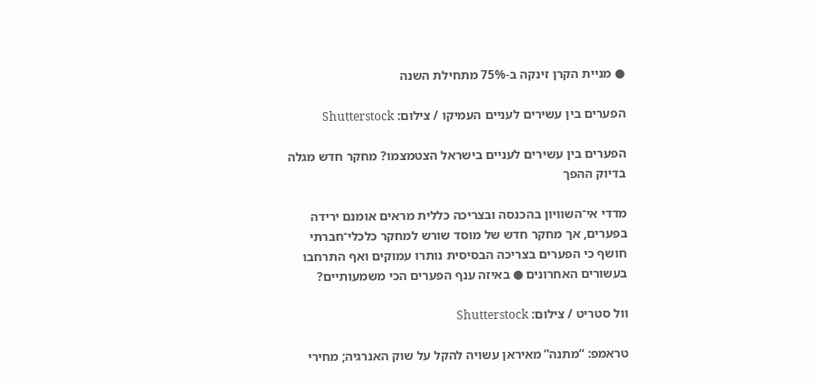● מניית הקרן זינקה ב-75% מתחילת השנה

הפערים בין עשירים לעניים העמיקו / צילום: Shutterstock

הפערים בין עשירים לעניים בישראל הצטמצמו? מחקר חדש מגלה בדיוק ההפך

מדדי אי־השוויון בהכנסה ובצריכה כללית מראים אומנם ירידה בפערים, אך מחקר חדש של מוסד שורש למחקר כלכלי־חברתי חושף כי הפערים בצריכה הבסיסית נותרו עמוקים ואף התרחבו בעשורים האחרונים ● באיזה ענף הפערים הכי משמעותיים?

וול סטריט / צילום: Shutterstock

טראמפ: “מתנה” מאיראן עשויה להקל על שוק האנרגיה; מחירי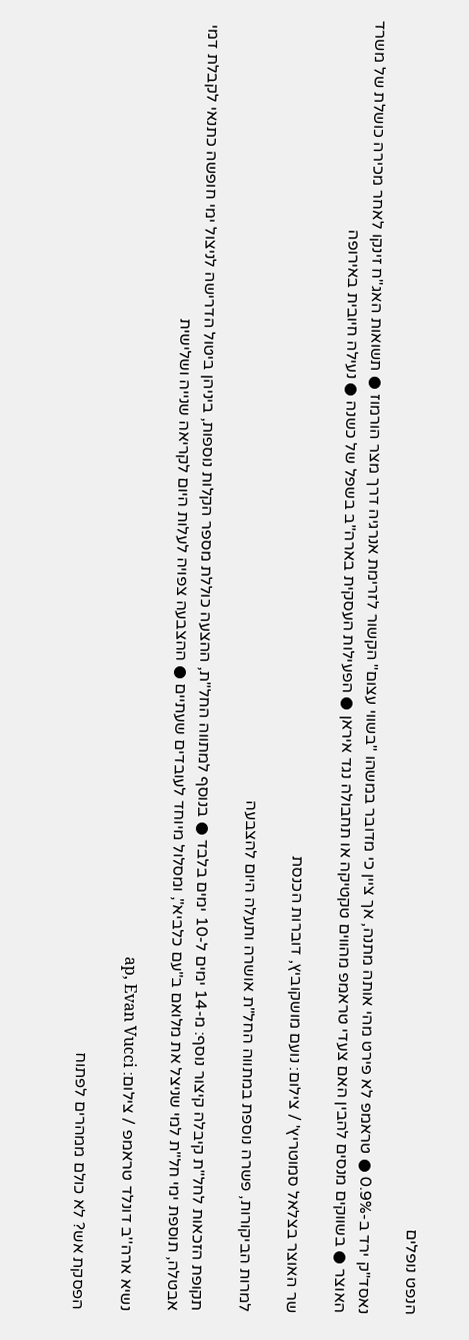הנפט נופלים

נאסד"ק ירד ב-0.9% ● טראמפ לא פירט מהי אותה מתנה, אך ציין כי מדובר במשהו "בשווי עצום" הקשור לזרימת אנרגיה דרך מצר הורמוז ● תשואות האג"ח זינקו לאחר מכירה כושלת של משרד האוצר ● בשווקים מנסים להבין האם צעדי טראמפ מהווים טקטיקה או תחבולה נגד איראן ● הפעילות העסקית בארה"ב בשפל של כשנה ● נעילה חיובית באירופה

שר האוצר בצלאל סמוטריץ' / צילום: נועם מושקוביץ, דוברות הכנסת

למרות הביקורות, פשרה נוספת במתווה החל"ת אושרה ותעלה היום להצבעה

תקופת הזכאות לחל"ת קיבלה קיצור נוסף: מ-14 ימים ל-10 ימים בלבד ● בנוסף למתווה החל"ת, ההצעה כוללת מספר הקלות נוספות, ביניהן ביטול הדרישה לניצול ימי חופשה כתנאי לקבלת דמי אבטלה, תוספת ימי חל"ת למי שניצל את מלואם ב"עם כלביא", ומסלול מיוחד לעובדים שעתיים ● ההצבעה צפויה לעלות היום לקריאה שנייה ושלישית

נשיא ארה''ב דונלד טראמפ / צילום: ap, Evan Vucci

הפסקת אש? לא כולם ממהרים לפתוח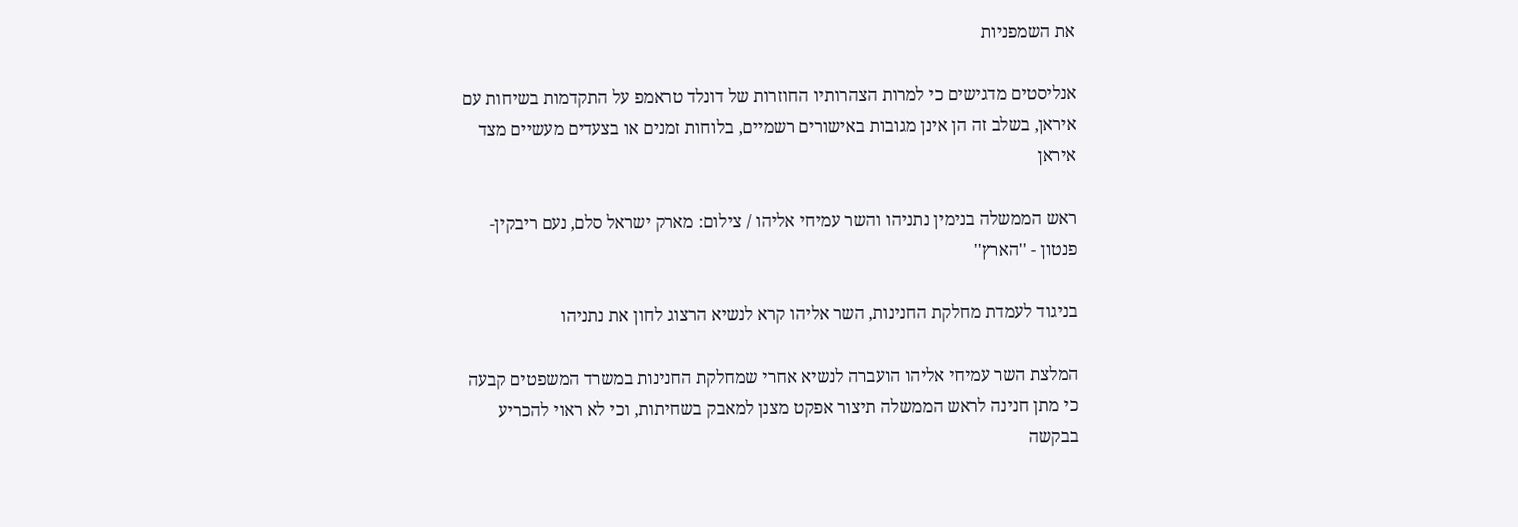את השמפניות

אנליסטים מדגישים כי למרות הצהרותיו החוזרות של דונלד טראמפ על התקדמות בשיחות עם איראן, בשלב זה הן אינן מגובות באישורים רשמיים, בלוחות זמנים או בצעדים מעשיים מצד איראן

ראש הממשלה בנימין נתניהו והשר עמיחי אליהו / צילום: מארק ישראל סלם, נעם ריבקין-פנטון - ''הארץ''

בניגוד לעמדת מחלקת החנינות, השר אליהו קרא לנשיא הרצוג לחון את נתניהו

המלצת השר עמיחי אליהו הועברה לנשיא אחרי שמחלקת החנינות במשרד המשפטים קבעה כי מתן חנינה לראש הממשלה תיצור אפקט מצנן למאבק בשחיתות, וכי לא ראוי להכריע בבקשה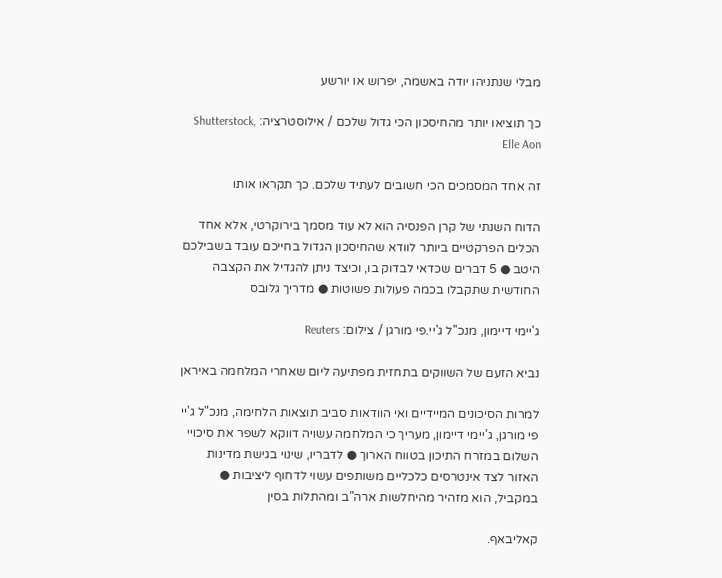מבלי שנתניהו יודה באשמה, יפרוש או יורשע

כך תוציאו יותר מהחיסכון הכי גדול שלכם / אילוסטרציה: Shutterstock, Elle Aon

זה אחד המסמכים הכי חשובים לעתיד שלכם. כך תקראו אותו

הדוח השנתי של קרן הפנסיה הוא לא עוד מסמך בירוקרטי, אלא אחד הכלים הפרקטיים ביותר לוודא שהחיסכון הגדול בחייכם עובד בשבילכם היטב ● 5 דברים שכדאי לבדוק בו, וכיצד ניתן להגדיל את הקצבה החודשית שתקבלו בכמה פעולות פשוטות ● מדריך גלובס

ג'יימי דיימון, מנכ''ל ג'יי.פי מורגן / צילום: Reuters

נביא הזעם של השווקים בתחזית מפתיעה ליום שאחרי המלחמה באיראן

למרות הסיכונים המיידיים ואי הוודאות סביב תוצאות הלחימה, מנכ"ל ג'יי פי מורגן, ג’יימי דיימון, מעריך כי המלחמה עשויה דווקא לשפר את סיכויי השלום במזרח התיכון בטווח הארוך ● לדבריו, שינוי בגישת מדינות האזור לצד אינטרסים כלכליים משותפים עשוי לדחוף ליציבות ● במקביל, הוא מזהיר מהיחלשות ארה"ב ומהתלות בסין

קאליבאף.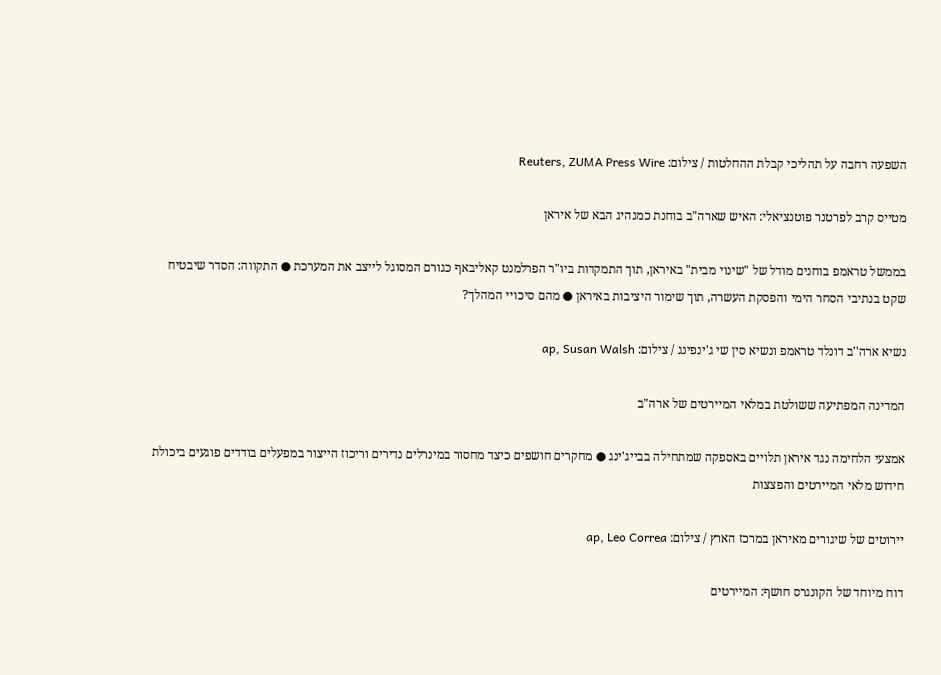השפעה רחבה על תהליכי קבלת ההחלטות / צילום: Reuters, ZUMA Press Wire

מטייס קרב לפרטנר פוטנציאלי: האיש שארה"ב בוחנת כמנהיג הבא של איראן

בממשל טראמפ בוחנים מודל של "שינוי מבית" באיראן, תוך התמקדות ביו"ר הפרלמנט קאליבאף כגורם המסוגל לייצב את המערכת ● התקווה: הסדר שיבטיח שקט בנתיבי הסחר הימי והפסקת העשרה, תוך שימור היציבות באיראן ● מהם סיכויי המהלך?

נשיא ארה''ב דונלד טראמפ ונשיא סין שי ג'ינפינג / צילום: ap, Susan Walsh

המדינה המפתיעה ששולטת במלאי המיירטים של ארה"ב

אמצעי הלחימה נגד איראן תלויים באספקה שמתחילה בבייג'ינג ● מחקרים חושפים כיצד מחסור במינרלים נדירים וריכוז הייצור במפעלים בודדים פוגעים ביכולת חידוש מלאי המיירטים והפצצות

יירוטים של שיגורים מאיראן במרכז הארץ / צילום: ap, Leo Correa

דוח מיוחד של הקונגרס חושף: המיירטים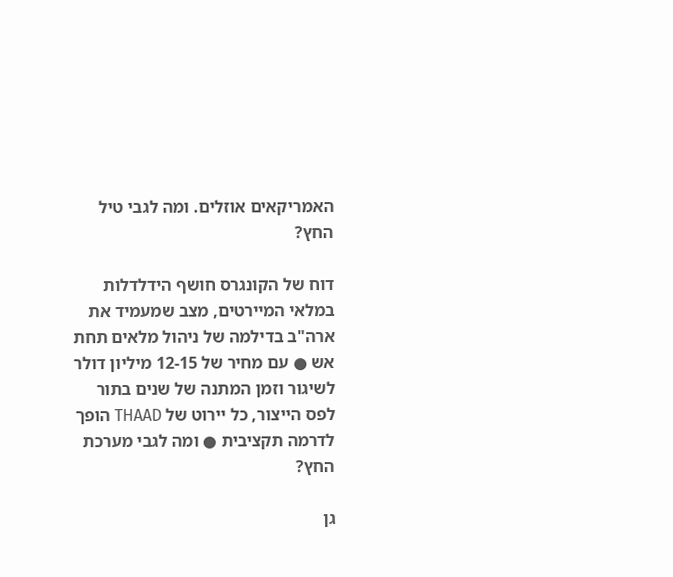האמריקאים אוזלים. ומה לגבי טיל החץ?

דוח של הקונגרס חושף הידלדלות במלאי המיירטים, מצב שמעמיד את ארה"ב בדילמה של ניהול מלאים תחת אש ● עם מחיר של 12-15 מיליון דולר לשיגור וזמן המתנה של שנים בתור לפס הייצור, כל יירוט של THAAD הופך לדרמה תקציבית ● ומה לגבי מערכת החץ?

גן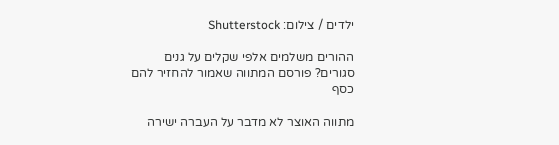ילדים / צילום: Shutterstock

ההורים משלמים אלפי שקלים על גנים סגורים? פורסם המתווה שאמור להחזיר להם כסף

מתווה האוצר לא מדבר על העברה ישירה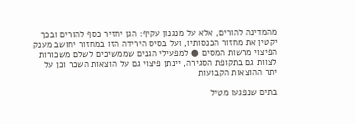מהמדינה להורים, אלא על מנגנון עקיף: הגן יחזיר כסף להורים ובכך יקטין את מחזור הכנסותיו, ועל בסיס הירידה הזו במחזור יחושב מענק הפיצוי מרשות המסים ● למפעילי הגנים שממשיכים לשלם משכורות לצוות גם בתקופת הסגירה, יינתן פיצוי גם על הוצאות השכר וכן על יתר ההוצאות הקבועות

בתים שנפגעו מטיל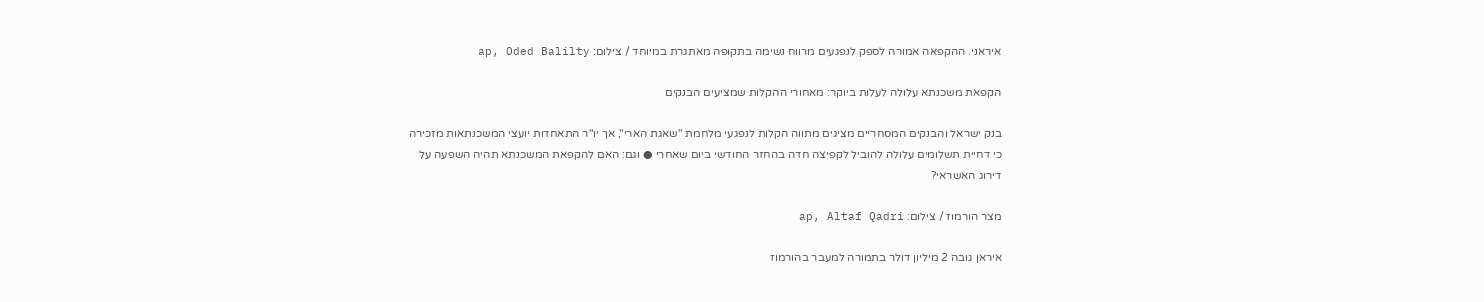איראני. ההקפאה אמורה לספק לנפגעים מרווח נשימה בתקופה מאתגרת במיוחד / צילום: ap, Oded Balilty

הקפאת משכנתא עלולה לעלות ביוקר: מאחורי ההקלות שמציעים הבנקים

בנק ישראל והבנקים המסחריים מציגים מתווה הקלות לנפגעי מלחמת "שאגת הארי", אך יו"ר התאחדות יועצי המשכנתאות מזכירה כי דחיית תשלומים עלולה להוביל לקפיצה חדה בהחזר החודשי ביום שאחרי ● וגם: האם להקפאת המשכנתא תהיה השפעה על דירוג האשראי?

מצר הורמוז / צילום: ap, Altaf Qadri

איראן גובה 2 מיליון דולר בתמורה למעבר בהורמוז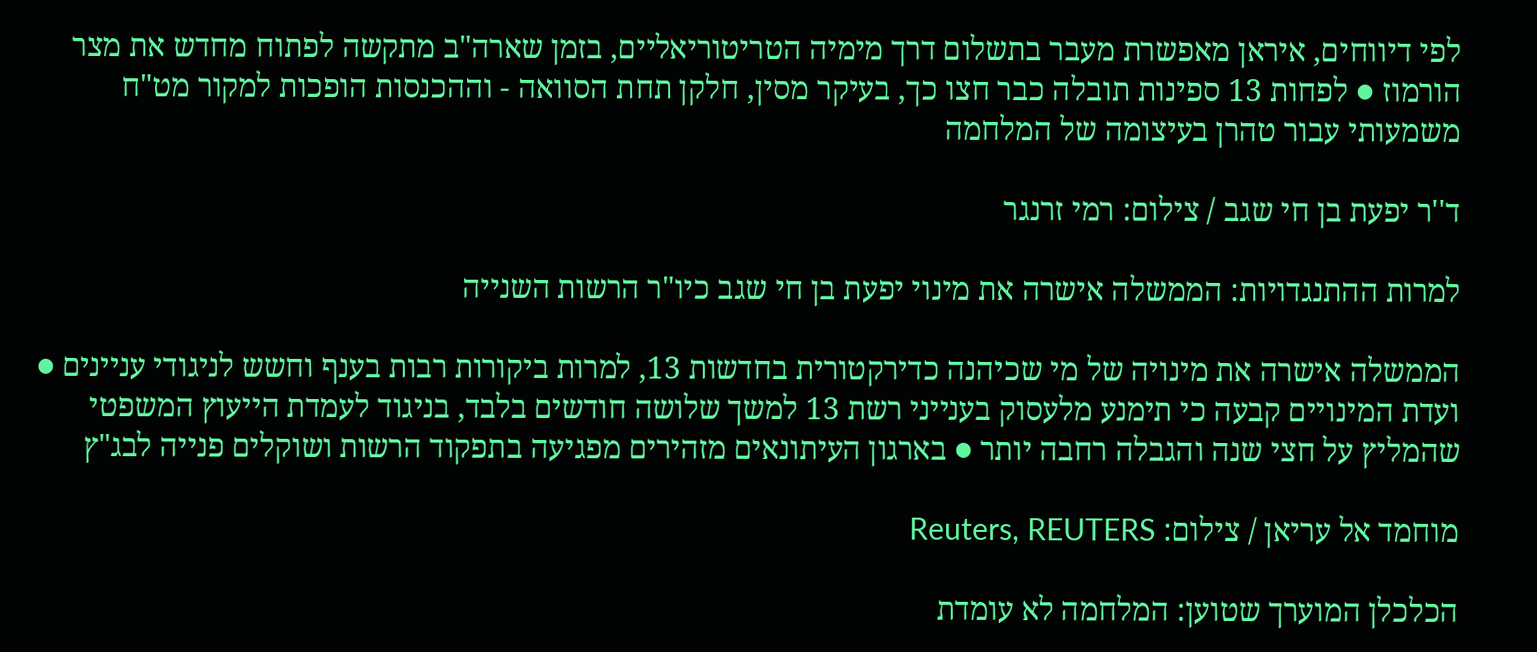לפי דיווחים, איראן מאפשרת מעבר בתשלום דרך מימיה הטריטוריאליים, בזמן שארה"ב מתקשה לפתוח מחדש את מצר הורמוז ● לפחות 13 ספינות תובלה כבר חצו כך, בעיקר מסין, חלקן תחת הסוואה - וההכנסות הופכות למקור מט"ח משמעותי עבור טהרן בעיצומה של המלחמה

ד''ר יפעת בן חי שגב / צילום: רמי זרנגר

למרות ההתנגדויות: הממשלה אישרה את מינוי יפעת בן חי שגב כיו"ר הרשות השנייה

הממשלה אישרה את מינויה של מי שכיהנה כדירקטורית בחדשות 13, למרות ביקורות רבות בענף וחשש לניגודי עניינים ● ועדת המינויים קבעה כי תימנע מלעסוק בענייני רשת 13 למשך שלושה חודשים בלבד, בניגוד לעמדת הייעוץ המשפטי שהמליץ על חצי שנה והגבלה רחבה יותר ● בארגון העיתונאים מזהירים מפגיעה בתפקוד הרשות ושוקלים פנייה לבג"ץ

מוחמד אל עריאן / צילום: Reuters, REUTERS

הכלכלן המוערך שטוען: המלחמה לא עומדת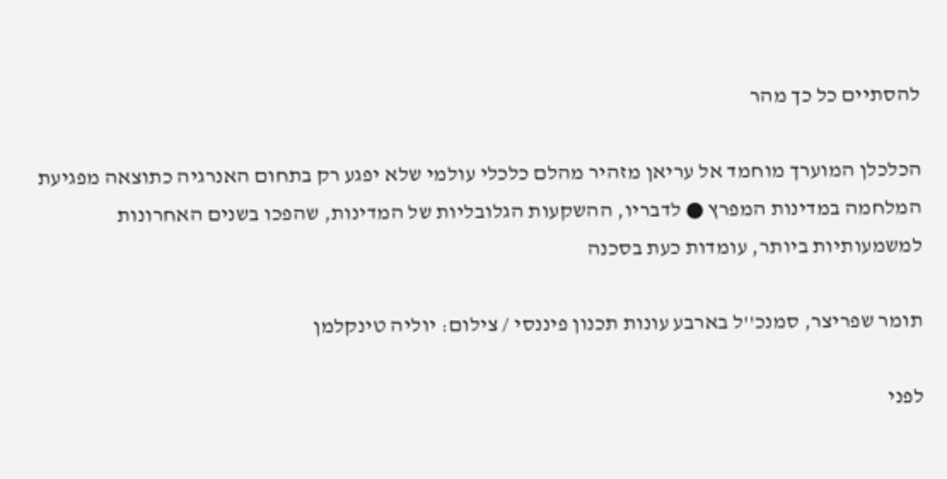להסתיים כל כך מהר

הכלכלן המוערך מוחמד אל עריאן מזהיר מהלם כלכלי עולמי שלא יפגע רק בתחום האנרגיה כתוצאה מפגיעת המלחמה במדינות המפרץ ● לדבריו, ההשקעות הגלובליות של המדינות, שהפכו בשנים האחרונות למשמעותיות ביותר, עומדות כעת בסכנה

תומר שפריצר, סמנכ''ל בארבע עונות תכנון פיננסי / צילום: יוליה טינקלמן

לפני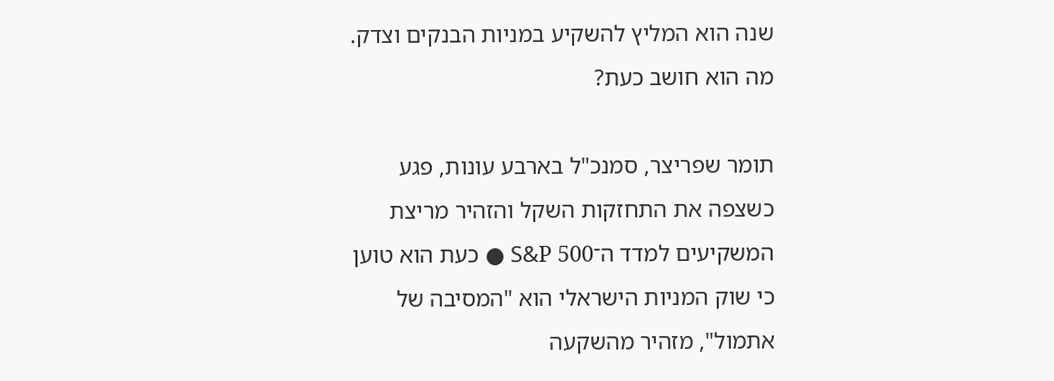שנה הוא המליץ להשקיע במניות הבנקים וצדק. מה הוא חושב כעת?

תומר שפריצר, סמנכ"ל בארבע עונות, פגע כשצפה את התחזקות השקל והזהיר מריצת המשקיעים למדד ה־S&P 500 ● כעת הוא טוען כי שוק המניות הישראלי הוא "המסיבה של אתמול", מזהיר מהשקעה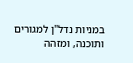במניות נדל"ן למגורים ותוכנה, ומזהה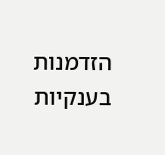הזדמנות בענקיות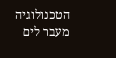הטכנולוגיה מעבר לים